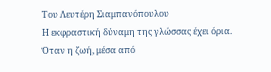Του Λευτέρη Σιαμπανόπουλου
Η εκφραστική δύναμη της γλώσσας έχει όρια.
Όταν η ζωή, μέσα από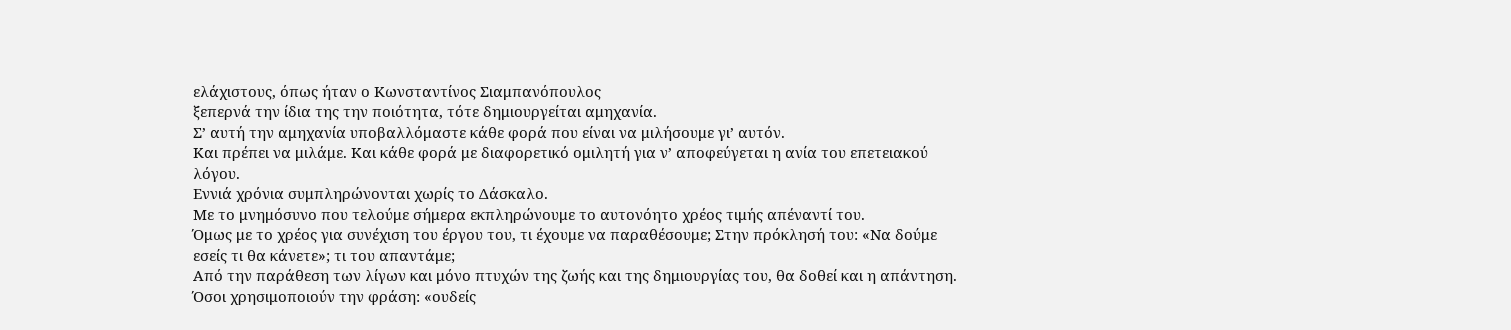ελάχιστους, όπως ήταν ο Κωνσταντίνος Σιαμπανόπουλος
ξεπερνά την ίδια της την ποιότητα, τότε δημιουργείται αμηχανία.
Σ’ αυτή την αμηχανία υποβαλλόμαστε κάθε φορά που είναι να μιλήσουμε γι’ αυτόν.
Και πρέπει να μιλάμε. Και κάθε φορά με διαφορετικό ομιλητή για ν’ αποφεύγεται η ανία του επετειακού λόγου.
Εννιά χρόνια συμπληρώνονται χωρίς το Δάσκαλο.
Με το μνημόσυνο που τελούμε σήμερα εκπληρώνουμε το αυτονόητο χρέος τιμής απέναντί του.
Όμως με το χρέος για συνέχιση του έργου του, τι έχουμε να παραθέσουμε; Στην πρόκλησή του: «Να δούμε εσείς τι θα κάνετε»; τι του απαντάμε;
Από την παράθεση των λίγων και μόνο πτυχών της ζωής και της δημιουργίας του, θα δοθεί και η απάντηση.
Όσοι χρησιμοποιούν την φράση: «ουδείς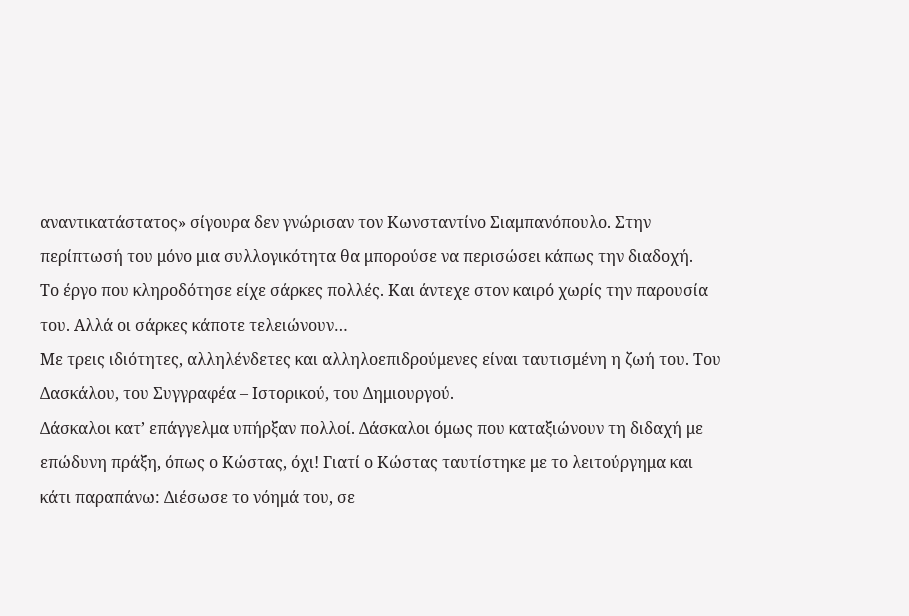αναντικατάστατος» σίγουρα δεν γνώρισαν τον Κωνσταντίνο Σιαμπανόπουλο. Στην περίπτωσή του μόνο μια συλλογικότητα θα μπορούσε να περισώσει κάπως την διαδοχή.
Το έργο που κληροδότησε είχε σάρκες πολλές. Και άντεχε στον καιρό χωρίς την παρουσία του. Αλλά οι σάρκες κάποτε τελειώνουν…
Με τρεις ιδιότητες, αλληλένδετες και αλληλοεπιδρούμενες είναι ταυτισμένη η ζωή του. Του Δασκάλου, του Συγγραφέα – Ιστορικού, του Δημιουργού.
Δάσκαλοι κατ’ επάγγελμα υπήρξαν πολλοί. Δάσκαλοι όμως που καταξιώνουν τη διδαχή με επώδυνη πράξη, όπως ο Κώστας, όχι! Γιατί ο Κώστας ταυτίστηκε με το λειτούργημα και κάτι παραπάνω: Διέσωσε το νόημά του, σε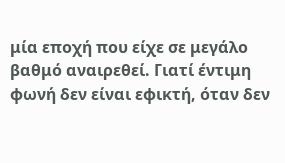μία εποχή που είχε σε μεγάλο βαθμό αναιρεθεί. Γιατί έντιμη φωνή δεν είναι εφικτή, όταν δεν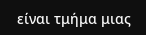είναι τμήμα μιας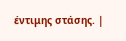έντιμης στάσης. |